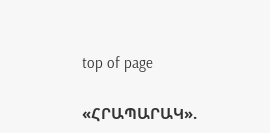top of page

«ՀՐԱՊԱՐԱԿ».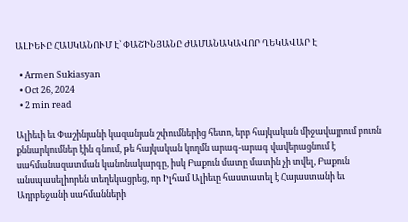ԱԼԻԵՒԸ ՀԱՍԿԱՆՈՒՄ Է՝ ՓԱՇԻՆՅԱՆԸ ԺԱՄԱՆԱԿԱՎՈՐ ՂԵԿԱՎԱՐ Է

  • Armen Sukiasyan
  • Oct 26, 2024
  • 2 min read

Ալիեւի եւ Փաշինյանի կազանյան շփումներից հետո, երբ հայկական միջավայրում բուռն քննարկումներ էին գնում, թե հայկական կողմն արագ-արագ վավերացնում է սահմանազատման կանոնակարգը, իսկ Բաքուն մատը մատին չի տվել, Բաքուն անսպասելիորեն տեղեկացրեց, որ Իլհամ Ալիեւը հաստատել է Հայաստանի եւ Ադրբեջանի սահմանների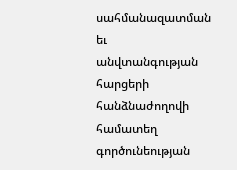սահմանազատման եւ անվտանգության հարցերի հանձնաժողովի համատեղ գործունեության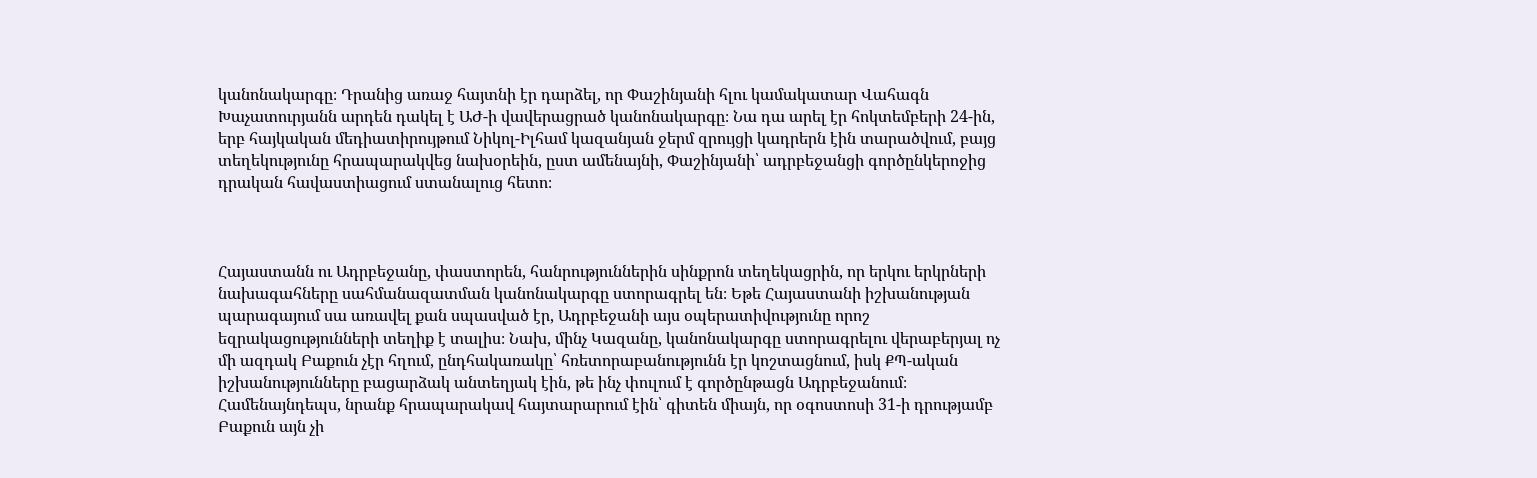կանոնակարգը։ Դրանից առաջ հայտնի էր դարձել, որ Փաշինյանի հլու կամակատար Վահագն Խաչատուրյանն արդեն դակել է ԱԺ-ի վավերացրած կանոնակարգը։ Նա դա արել էր հոկտեմբերի 24-ին, երբ հայկական մեդիատիրույթում Նիկոլ-Իլհամ կազանյան ջերմ զրույցի կադրերն էին տարածվում, բայց տեղեկությունը հրապարակվեց նախօրեին, ըստ ամենայնի, Փաշինյանի՝ ադրբեջանցի գործընկերոջից դրական հավաստիացում ստանալուց հետո։



Հայաստանն ու Ադրբեջանը, փաստորեն, հանրություններին սինքրոն տեղեկացրին, որ երկու երկրների նախագահները սահմանազատման կանոնակարգը ստորագրել են։ Եթե Հայաստանի իշխանության պարագայում սա առավել քան սպասված էր, Ադրբեջանի այս օպերատիվությունը որոշ եզրակացությունների տեղիք է տալիս։ Նախ, մինչ Կազանը, կանոնակարգը ստորագրելու վերաբերյալ ոչ մի ազդակ Բաքուն չէր հղում, ընդհակառակը՝ հռետորաբանությունն էր կոշտացնում, իսկ ՔՊ-ական իշխանությունները բացարձակ անտեղյակ էին, թե ինչ փուլում է գործընթացն Ադրբեջանում։ Համենայնդեպս, նրանք հրապարակավ հայտարարում էին՝ գիտեն միայն, որ օգոստոսի 31-ի դրությամբ Բաքուն այն չի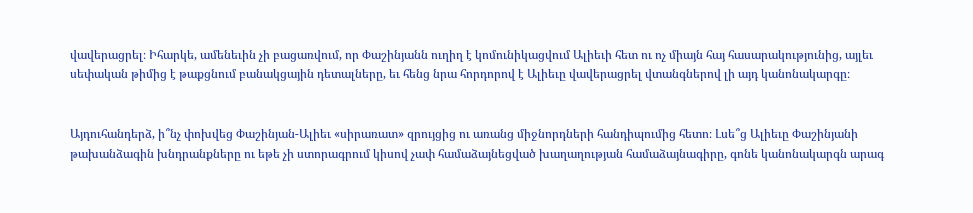վավերացրել։ Իհարկե, ամենեւին չի բացառվում, որ Փաշինյանն ուղիղ է կոմունիկացվում Ալիեւի հետ ու ոչ միայն հայ հասարակությունից, այլեւ սեփական թիմից է թաքցնում բանակցային դետալները, եւ հենց նրա հորդորով է Ալիեւը վավերացրել վտանգներով լի այդ կանոնակարգը։


Այդուհանդերձ, ի՞նչ փոխվեց Փաշինյան-Ալիեւ «սիրառատ» զրույցից ու առանց միջնորդների հանդիպումից հետո։ Լսե՞ց Ալիեւը Փաշինյանի թախանձագին խնդրանքները ու եթե չի ստորագրում կիսով չափ համաձայնեցված խաղաղության համաձայնագիրը, գոնե կանոնակարգն արագ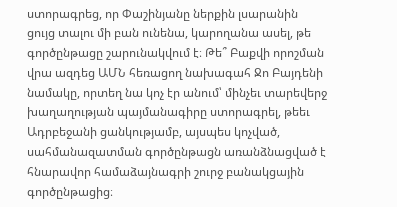ստորագրեց, որ Փաշինյանը ներքին լսարանին ցույց տալու մի բան ունենա, կարողանա ասել, թե գործընթացը շարունակվում է։ Թե՞ Բաքվի որոշման վրա ազդեց ԱՄՆ հեռացող նախագահ Ջո Բայդենի նամակը, որտեղ նա կոչ էր անում՝ մինչեւ տարեվերջ խաղաղության պայմանագիրը ստորագրել, թեեւ Ադրբեջանի ցանկությամբ, այսպես կոչված, սահմանազատման գործընթացն առանձնացված է հնարավոր համաձայնագրի շուրջ բանակցային գործընթացից։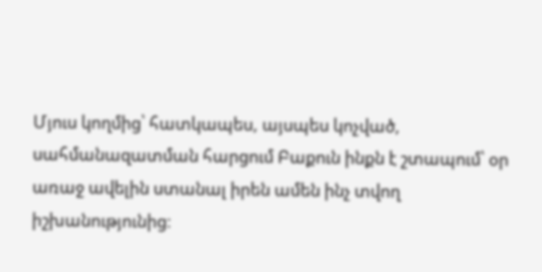Մյուս կողմից՝ հատկապես, այսպես կոչված, սահմանազատման հարցում Բաքուն ինքն է շտապում՝ օր առաջ ավելին ստանալ իրեն ամեն ինչ տվող իշխանությունից։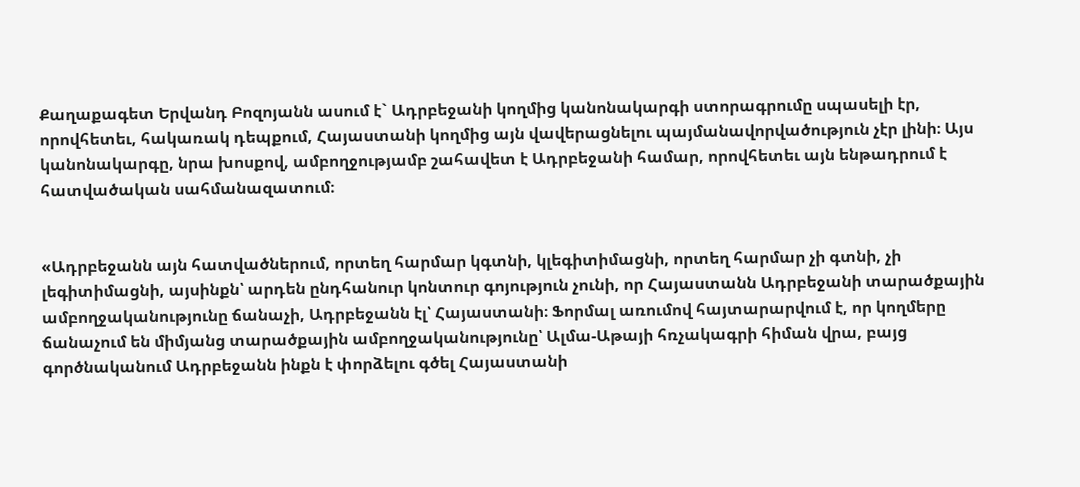Քաղաքագետ Երվանդ Բոզոյանն ասում է` Ադրբեջանի կողմից կանոնակարգի ստորագրումը սպասելի էր, որովհետեւ, հակառակ դեպքում, Հայաստանի կողմից այն վավերացնելու պայմանավորվածություն չէր լինի։ Այս կանոնակարգը, նրա խոսքով, ամբողջությամբ շահավետ է Ադրբեջանի համար, որովհետեւ այն ենթադրում է հատվածական սահմանազատում։


«Ադրբեջանն այն հատվածներում, որտեղ հարմար կգտնի, կլեգիտիմացնի, որտեղ հարմար չի գտնի, չի լեգիտիմացնի, այսինքն՝ արդեն ընդհանուր կոնտուր գոյություն չունի, որ Հայաստանն Ադրբեջանի տարածքային ամբողջականությունը ճանաչի, Ադրբեջանն էլ՝ Հայաստանի։ Ֆորմալ առումով հայտարարվում է, որ կողմերը ճանաչում են միմյանց տարածքային ամբողջականությունը՝ Ալմա-Աթայի հռչակագրի հիման վրա, բայց գործնականում Ադրբեջանն ինքն է փորձելու գծել Հայաստանի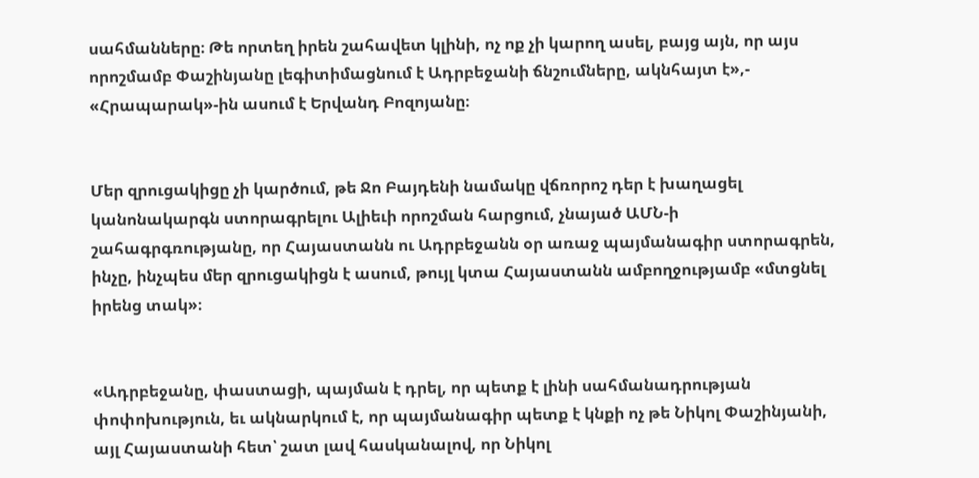սահմանները։ Թե որտեղ իրեն շահավետ կլինի, ոչ ոք չի կարող ասել, բայց այն, որ այս որոշմամբ Փաշինյանը լեգիտիմացնում է Ադրբեջանի ճնշումները, ակնհայտ է»,- «Հրապարակ»-ին ասում է Երվանդ Բոզոյանը։


Մեր զրուցակիցը չի կարծում, թե Ջո Բայդենի նամակը վճռորոշ դեր է խաղացել կանոնակարգն ստորագրելու Ալիեւի որոշման հարցում, չնայած ԱՄՆ-ի շահագրգռությանը, որ Հայաստանն ու Ադրբեջանն օր առաջ պայմանագիր ստորագրեն, ինչը, ինչպես մեր զրուցակիցն է ասում, թույլ կտա Հայաստանն ամբողջությամբ «մտցնել իրենց տակ»։


«Ադրբեջանը, փաստացի, պայման է դրել, որ պետք է լինի սահմանադրության փոփոխություն, եւ ակնարկում է, որ պայմանագիր պետք է կնքի ոչ թե Նիկոլ Փաշինյանի, այլ Հայաստանի հետ՝ շատ լավ հասկանալով, որ Նիկոլ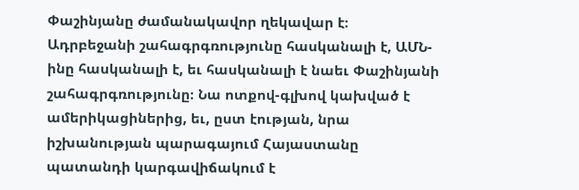Փաշինյանը ժամանակավոր ղեկավար է։ Ադրբեջանի շահագրգռությունը հասկանալի է, ԱՄՆ-ինը հասկանալի է, եւ հասկանալի է նաեւ Փաշինյանի շահագրգռությունը։ Նա ոտքով-գլխով կախված է ամերիկացիներից, եւ, ըստ էության, նրա իշխանության պարագայում Հայաստանը պատանդի կարգավիճակում է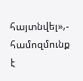հայտնվել»,- համոզմունք է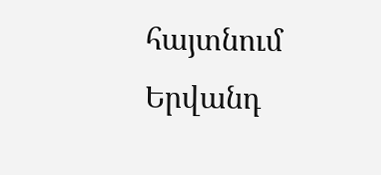հայտնում Երվանդ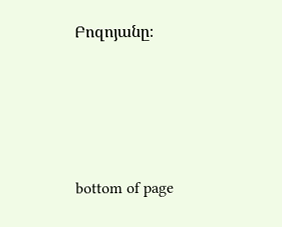Բոզոյանը։





bottom of page